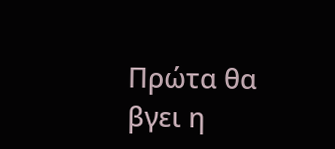Πρώτα θα βγει η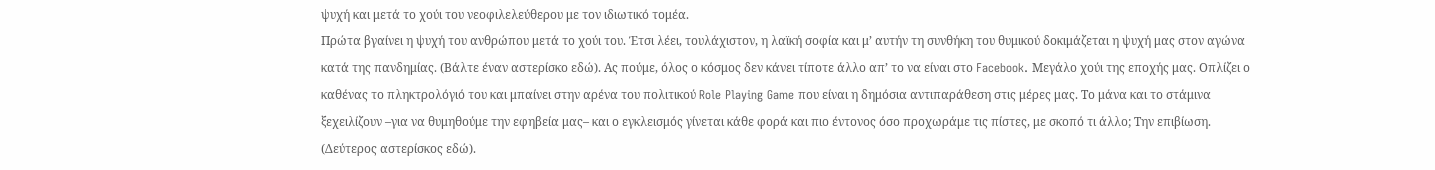ψυχή και μετά το χούι του νεοφιλελεύθερου με τον ιδιωτικό τομέα.
Πρώτα βγαίνει η ψυχή του ανθρώπου μετά το χούι του. Έτσι λέει, τουλάχιστον, η λαϊκή σοφία και μ’ αυτήν τη συνθήκη του θυμικού δοκιμάζεται η ψυχή μας στον αγώνα κατά της πανδημίας. (Βάλτε έναν αστερίσκο εδώ). Ας πούμε, όλος ο κόσμος δεν κάνει τίποτε άλλο απ’ το να είναι στο Facebook. Μεγάλο χούι της εποχής μας. Οπλίζει ο καθένας το πληκτρολόγιό του και μπαίνει στην αρένα του πολιτικού Role Playing Game που είναι η δημόσια αντιπαράθεση στις μέρες μας. Το μάνα και το στάμινα ξεχειλίζουν –για να θυμηθούμε την εφηβεία μας– και ο εγκλεισμός γίνεται κάθε φορά και πιο έντονος όσο προχωράμε τις πίστες, με σκοπό τι άλλο; Την επιβίωση. (Δεύτερος αστερίσκος εδώ).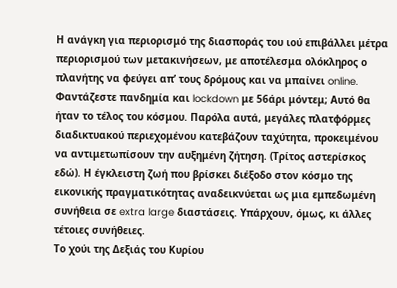Η ανάγκη για περιορισμό της διασποράς του ιού επιβάλλει μέτρα περιορισμού των μετακινήσεων, με αποτέλεσμα ολόκληρος ο πλανήτης να φεύγει απ’ τους δρόμους και να μπαίνει online. Φαντάζεστε πανδημία και lockdown με 56άρι μόντεμ; Αυτό θα ήταν το τέλος του κόσμου. Παρόλα αυτά, μεγάλες πλατφόρμες διαδικτυακού περιεχομένου κατεβάζουν ταχύτητα, προκειμένου να αντιμετωπίσουν την αυξημένη ζήτηση. (Τρίτος αστερίσκος εδώ). Η έγκλειστη ζωή που βρίσκει διέξοδο στον κόσμο της εικονικής πραγματικότητας αναδεικνύεται ως μια εμπεδωμένη συνήθεια σε extra large διαστάσεις. Υπάρχουν, όμως, κι άλλες τέτοιες συνήθειες.
Το χούι της Δεξιάς του Κυρίου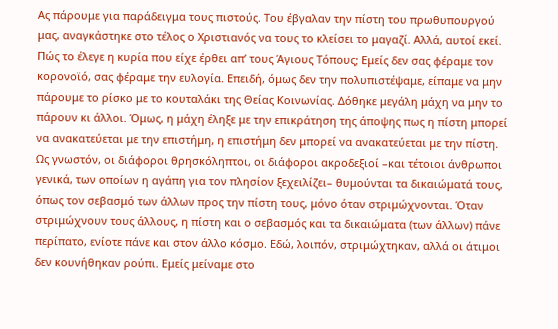Ας πάρουμε για παράδειγμα τους πιστούς. Του έβγαλαν την πίστη του πρωθυπουργού μας, αναγκάστηκε στο τέλος ο Χριστιανός να τους το κλείσει το μαγαζί. Αλλά, αυτοί εκεί. Πώς το έλεγε η κυρία που είχε έρθει απ’ τους Άγιους Τόπους; Εμείς δεν σας φέραμε τον κορονοϊό, σας φέραμε την ευλογία. Επειδή, όμως δεν την πολυπιστέψαμε, είπαμε να μην πάρουμε το ρίσκο με το κουταλάκι της Θείας Κοινωνίας. Δόθηκε μεγάλη μάχη να μην το πάρουν κι άλλοι. Όμως, η μάχη έληξε με την επικράτηση της άποψης πως η πίστη μπορεί να ανακατεύεται με την επιστήμη, η επιστήμη δεν μπορεί να ανακατεύεται με την πίστη. Ως γνωστόν, οι διάφοροι θρησκόληπτοι, οι διάφοροι ακροδεξιοί –και τέτοιοι άνθρωποι γενικά, των οποίων η αγάπη για τον πλησίον ξεχειλίζει– θυμούνται τα δικαιώματά τους, όπως τον σεβασμό των άλλων προς την πίστη τους, μόνο όταν στριμώχνονται. Όταν στριμώχνουν τους άλλους, η πίστη και ο σεβασμός και τα δικαιώματα (των άλλων) πάνε περίπατο, ενίοτε πάνε και στον άλλο κόσμο. Εδώ, λοιπόν, στριμώχτηκαν, αλλά οι άτιμοι δεν κουνήθηκαν ρούπι. Εμείς μείναμε στο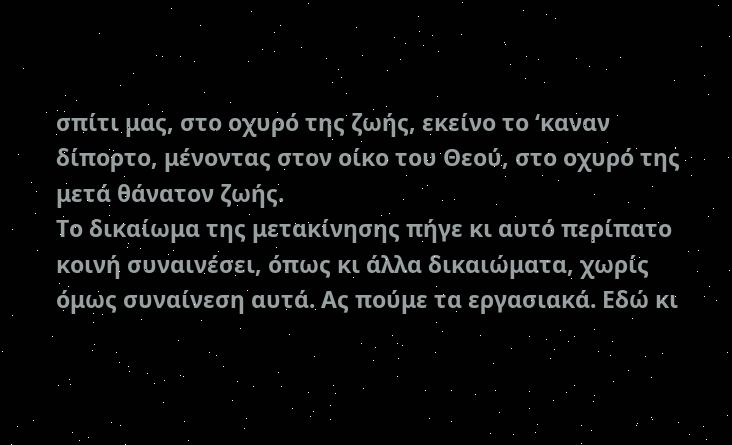σπίτι μας, στο οχυρό της ζωής, εκείνο το ‘καναν δίπορτο, μένοντας στον οίκο του Θεού, στο οχυρό της μετά θάνατον ζωής.
Το δικαίωμα της μετακίνησης πήγε κι αυτό περίπατο κοινή συναινέσει, όπως κι άλλα δικαιώματα, χωρίς όμως συναίνεση αυτά. Ας πούμε τα εργασιακά. Εδώ κι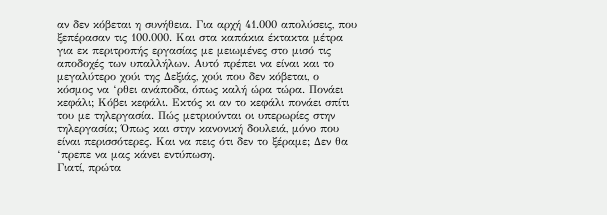αν δεν κόβεται η συνήθεια. Για αρχή 41.000 απολύσεις, που ξεπέρασαν τις 100.000. Και στα καπάκια έκτακτα μέτρα για εκ περιτροπής εργασίας με μειωμένες στο μισό τις αποδοχές των υπαλλήλων. Αυτό πρέπει να είναι και το μεγαλύτερο χούι της Δεξιάς, χούι που δεν κόβεται, ο κόσμος να ‘ρθει ανάποδα, όπως καλή ώρα τώρα. Πονάει κεφάλι; Κόβει κεφάλι. Εκτός κι αν το κεφάλι πονάει σπίτι του με τηλεργασία. Πώς μετριούνται οι υπερωρίες στην τηλεργασία; Όπως και στην κανονική δουλειά, μόνο που είναι περισσότερες. Και να πεις ότι δεν το ξέραμε; Δεν θα ‘πρεπε να μας κάνει εντύπωση.
Γιατί, πρώτα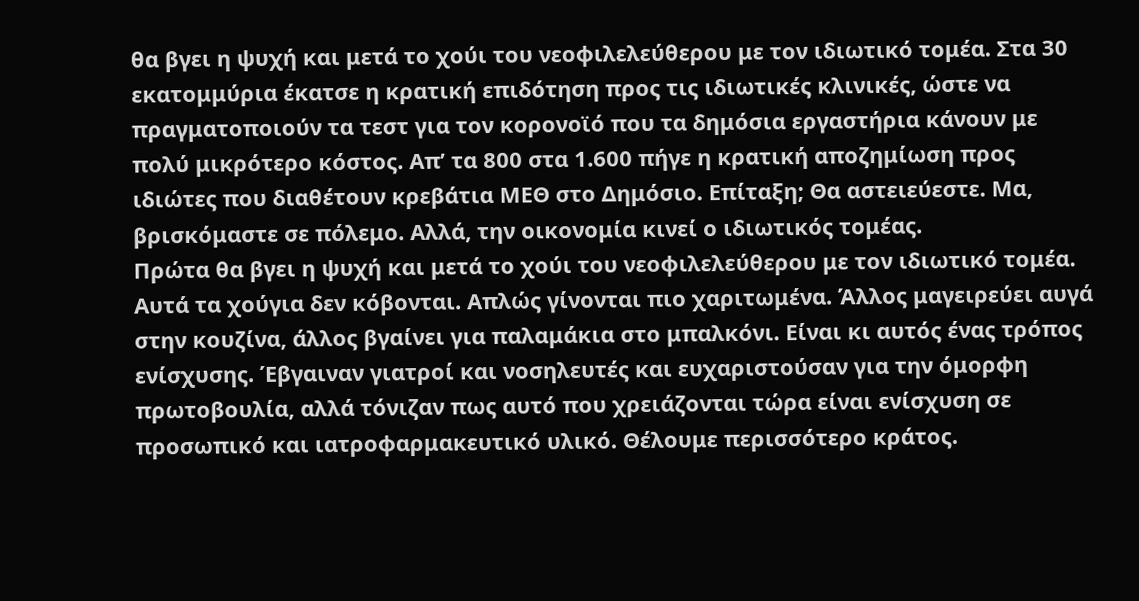θα βγει η ψυχή και μετά το χούι του νεοφιλελεύθερου με τον ιδιωτικό τομέα. Στα 30 εκατομμύρια έκατσε η κρατική επιδότηση προς τις ιδιωτικές κλινικές, ώστε να πραγματοποιούν τα τεστ για τον κορονοϊό που τα δημόσια εργαστήρια κάνουν με πολύ μικρότερο κόστος. Απ’ τα 800 στα 1.600 πήγε η κρατική αποζημίωση προς ιδιώτες που διαθέτουν κρεβάτια ΜΕΘ στο Δημόσιο. Επίταξη; Θα αστειεύεστε. Μα, βρισκόμαστε σε πόλεμο. Αλλά, την οικονομία κινεί ο ιδιωτικός τομέας.
Πρώτα θα βγει η ψυχή και μετά το χούι του νεοφιλελεύθερου με τον ιδιωτικό τομέα.
Αυτά τα χούγια δεν κόβονται. Απλώς γίνονται πιο χαριτωμένα. Άλλος μαγειρεύει αυγά στην κουζίνα, άλλος βγαίνει για παλαμάκια στο μπαλκόνι. Είναι κι αυτός ένας τρόπος ενίσχυσης. Έβγαιναν γιατροί και νοσηλευτές και ευχαριστούσαν για την όμορφη πρωτοβουλία, αλλά τόνιζαν πως αυτό που χρειάζονται τώρα είναι ενίσχυση σε προσωπικό και ιατροφαρμακευτικό υλικό. Θέλουμε περισσότερο κράτος.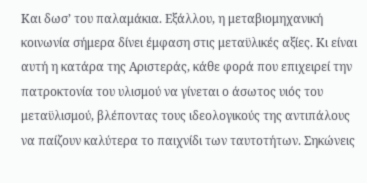Και δωσ’ του παλαμάκια. Εξάλλου, η μεταβιομηχανική κοινωνία σήμερα δίνει έμφαση στις μεταϋλικές αξίες. Κι είναι αυτή η κατάρα της Αριστεράς, κάθε φορά που επιχειρεί την πατροκτονία του υλισμού να γίνεται ο άσωτος υιός του μεταϋλισμού, βλέποντας τους ιδεολογικούς της αντιπάλους να παίζουν καλύτερα το παιχνίδι των ταυτοτήτων. Σηκώνεις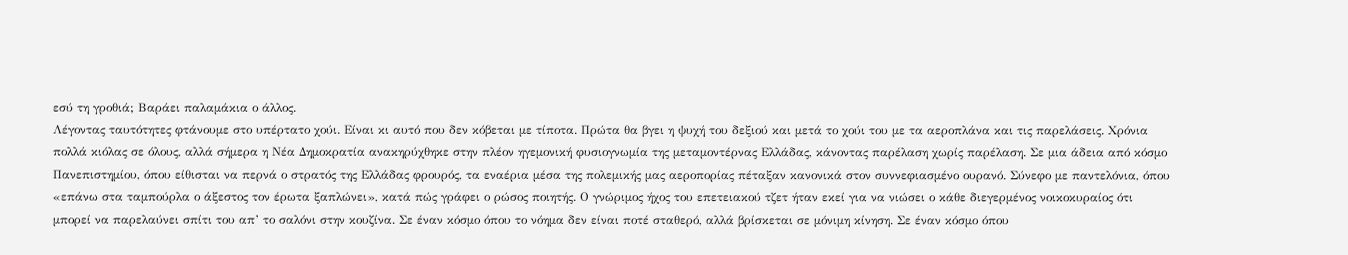εσύ τη γροθιά; Βαράει παλαμάκια ο άλλος.
Λέγοντας ταυτότητες φτάνουμε στο υπέρτατο χούι. Είναι κι αυτό που δεν κόβεται με τίποτα. Πρώτα θα βγει η ψυχή του δεξιού και μετά το χούι του με τα αεροπλάνα και τις παρελάσεις. Χρόνια πολλά κιόλας σε όλους, αλλά σήμερα η Νέα Δημοκρατία ανακηρύχθηκε στην πλέον ηγεμονική φυσιογνωμία της μεταμοντέρνας Ελλάδας, κάνοντας παρέλαση χωρίς παρέλαση. Σε μια άδεια από κόσμο Πανεπιστημίου, όπου είθισται να περνά ο στρατός της Ελλάδας φρουρός, τα εναέρια μέσα της πολεμικής μας αεροπορίας πέταξαν κανονικά στον συννεφιασμένο ουρανό. Σύνεφο με παντελόνια, όπου «επάνω στα ταμπούρλα ο άξεστος τον έρωτα ξαπλώνει», κατά πώς γράφει ο ρώσος ποιητής. Ο γνώριμος ήχος του επετειακού τζετ ήταν εκεί για να νιώσει ο κάθε διεγερμένος νοικοκυραίος ότι μπορεί να παρελαύνει σπίτι του απ’ το σαλόνι στην κουζίνα. Σε έναν κόσμο όπου το νόημα δεν είναι ποτέ σταθερό, αλλά βρίσκεται σε μόνιμη κίνηση. Σε έναν κόσμο όπου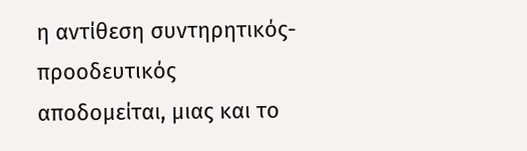η αντίθεση συντηρητικός-προοδευτικός αποδομείται, μιας και το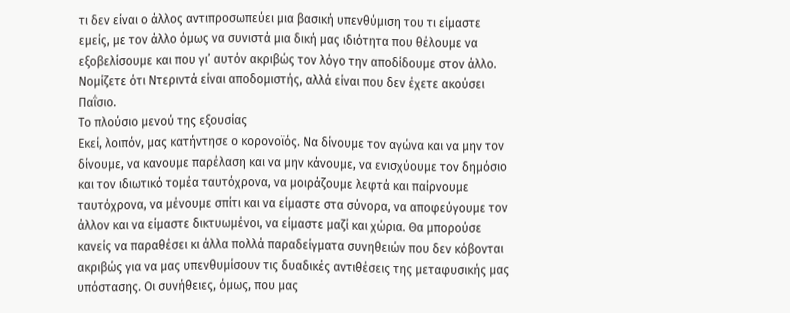τι δεν είναι ο άλλος αντιπροσωπεύει μια βασική υπενθύμιση του τι είμαστε εμείς, με τον άλλο όμως να συνιστά μια δική μας ιδιότητα που θέλουμε να εξοβελίσουμε και που γι’ αυτόν ακριβώς τον λόγο την αποδίδουμε στον άλλο. Νομίζετε ότι Ντεριντά είναι αποδομιστής, αλλά είναι που δεν έχετε ακούσει Παΐσιο.
Το πλούσιο μενού της εξουσίας
Εκεί, λοιπόν, μας κατήντησε ο κορονοϊός. Να δίνουμε τον αγώνα και να μην τον δίνουμε, να κανουμε παρέλαση και να μην κάνουμε, να ενισχύουμε τον δημόσιο και τον ιδιωτικό τομέα ταυτόχρονα, να μοιράζουμε λεφτά και παίρνουμε ταυτόχρονα, να μένουμε σπίτι και να είμαστε στα σύνορα, να αποφεύγουμε τον άλλον και να είμαστε δικτυωμένοι, να είμαστε μαζί και χώρια. Θα μπορούσε κανείς να παραθέσει κι άλλα πολλά παραδείγματα συνηθειών που δεν κόβονται ακριβώς για να μας υπενθυμίσουν τις δυαδικές αντιθέσεις της μεταφυσικής μας υπόστασης. Οι συνήθειες, όμως, που μας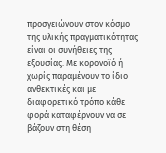προσγειώνουν στον κόσμο της υλικής πραγματικότητας είναι οι συνήθειες της εξουσίας. Με κορονοϊό ή χωρίς παραμένουν το ίδιο ανθεκτικές και με διαφορετικό τρόπο κάθε φορά καταφέρνουν να σε βάζουν στη θέση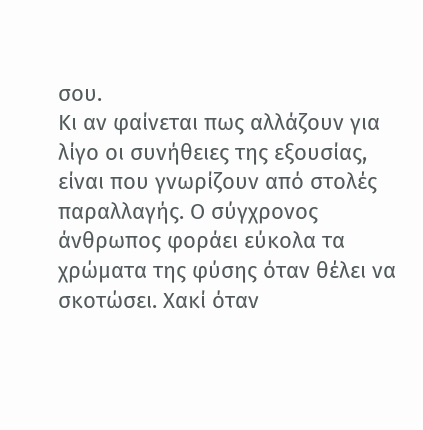σου.
Κι αν φαίνεται πως αλλάζουν για λίγο οι συνήθειες της εξουσίας, είναι που γνωρίζουν από στολές παραλλαγής. Ο σύγχρονος άνθρωπος φοράει εύκολα τα χρώματα της φύσης όταν θέλει να σκοτώσει. Χακί όταν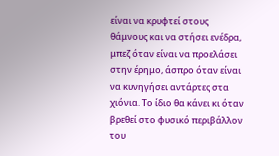είναι να κρυφτεί στους θάμνους και να στήσει ενέδρα, μπεζ όταν είναι να προελάσει στην έρημο, άσπρο όταν είναι να κυνηγήσει αντάρτες στα χιόνια. Το ίδιο θα κάνει κι όταν βρεθεί στο φυσικό περιβάλλον του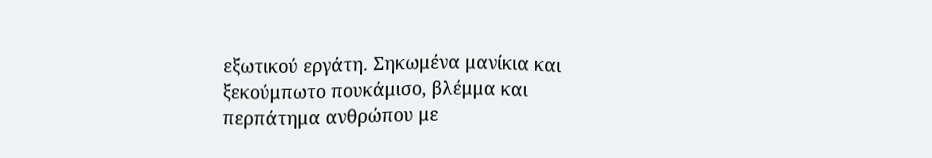εξωτικού εργάτη. Σηκωμένα μανίκια και ξεκούμπωτο πουκάμισο, βλέμμα και περπάτημα ανθρώπου με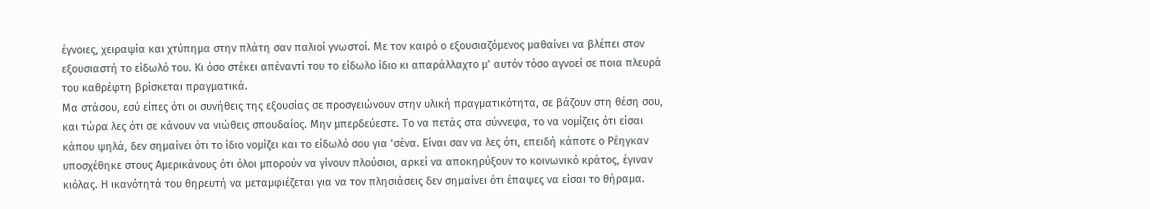έγνοιες, χειραψία και χτύπημα στην πλάτη σαν παλιοί γνωστοί. Με τον καιρό ο εξουσιαζόμενος μαθαίνει να βλέπει στον εξουσιαστή το είδωλό του. Κι όσο στέκει απέναντί του το είδωλο ίδιο κι απαράλλαχτο μ’ αυτόν τόσο αγνοεί σε ποια πλευρά του καθρέφτη βρίσκεται πραγματικά.
Μα στάσου, εσύ είπες ότι οι συνήθεις της εξουσίας σε προσγειώνουν στην υλική πραγματικότητα, σε βάζουν στη θέση σου, και τώρα λες ότι σε κάνουν να νιώθεις σπουδαίος. Μην μπερδεύεστε. Το να πετάς στα σύννεφα, το να νομίζεις ότι είσαι κάπου ψηλά, δεν σημαίνει ότι το ίδιο νομίζει και το είδωλό σου για ‘σένα. Είναι σαν να λες ότι, επειδή κάποτε ο Ρέηγκαν υποσχέθηκε στους Αμερικάνους ότι όλοι μπορούν να γίνουν πλούσιοι, αρκεί να αποκηρύξουν το κοινωνικό κράτος, έγιναν κιόλας. Η ικανότητά του θηρευτή να μεταμφιέζεται για να τον πλησιάσεις δεν σημαίνει ότι έπαψες να είσαι το θήραμα.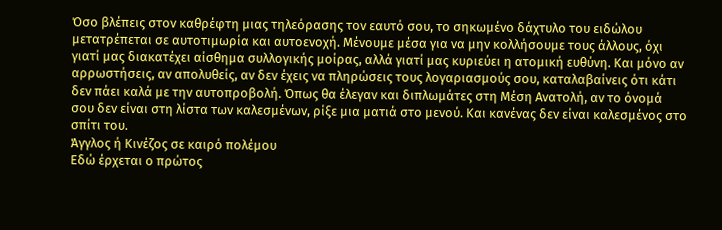Όσο βλέπεις στον καθρέφτη μιας τηλεόρασης τον εαυτό σου, το σηκωμένο δάχτυλο του ειδώλου μετατρέπεται σε αυτοτιμωρία και αυτοενοχή. Μένουμε μέσα για να μην κολλήσουμε τους άλλους, όχι γιατί μας διακατέχει αίσθημα συλλογικής μοίρας, αλλά γιατί μας κυριεύει η ατομική ευθύνη. Και μόνο αν αρρωστήσεις, αν απολυθείς, αν δεν έχεις να πληρώσεις τους λογαριασμούς σου, καταλαβαίνεις ότι κάτι δεν πάει καλά με την αυτοπροβολή. Όπως θα έλεγαν και διπλωμάτες στη Μέση Ανατολή, αν το όνομά σου δεν είναι στη λίστα των καλεσμένων, ρίξε μια ματιά στο μενού. Και κανένας δεν είναι καλεσμένος στο σπίτι του.
Άγγλος ή Κινέζος σε καιρό πολέμου
Εδώ έρχεται ο πρώτος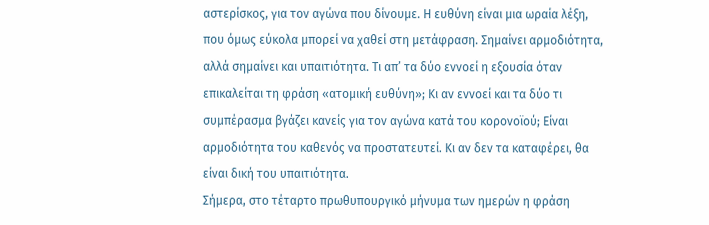αστερίσκος, για τον αγώνα που δίνουμε. Η ευθύνη είναι μια ωραία λέξη, που όμως εύκολα μπορεί να χαθεί στη μετάφραση. Σημαίνει αρμοδιότητα, αλλά σημαίνει και υπαιτιότητα. Τι απ’ τα δύο εννοεί η εξουσία όταν επικαλείται τη φράση «ατομική ευθύνη»; Κι αν εννοεί και τα δύο τι συμπέρασμα βγάζει κανείς για τον αγώνα κατά του κορονοϊού; Είναι αρμοδιότητα του καθενός να προστατευτεί. Κι αν δεν τα καταφέρει, θα είναι δική του υπαιτιότητα.
Σήμερα, στο τέταρτο πρωθυπουργικό μήνυμα των ημερών η φράση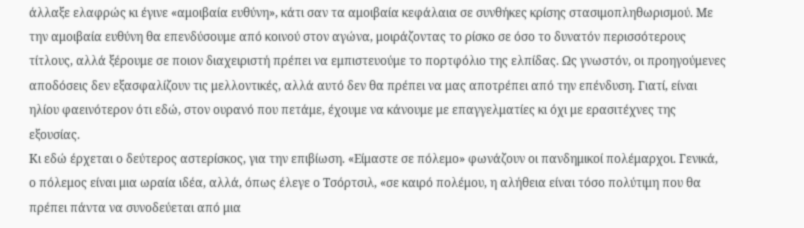άλλαξε ελαφρώς κι έγινε «αμοιβαία ευθύνη», κάτι σαν τα αμοιβαία κεφάλαια σε συνθήκες κρίσης στασιμοπληθωρισμού. Με την αμοιβαία ευθύνη θα επενδύσουμε από κοινού στον αγώνα, μοιράζοντας το ρίσκο σε όσο το δυνατόν περισσότερους τίτλους, αλλά ξέρουμε σε ποιον διαχειριστή πρέπει να εμπιστευούμε το πορτφόλιο της ελπίδας. Ως γνωστόν, οι προηγούμενες αποδόσεις δεν εξασφαλίζουν τις μελλοντικές, αλλά αυτό δεν θα πρέπει να μας αποτρέπει από την επένδυση. Γιατί, είναι ηλίου φαεινότερον ότι εδώ, στον ουρανό που πετάμε, έχουμε να κάνουμε με επαγγελματίες κι όχι με ερασιτέχνες της εξουσίας.
Κι εδώ έρχεται ο δεύτερος αστερίσκος, για την επιβίωση. «Είμαστε σε πόλεμο» φωνάζουν οι πανδημικοί πολέμαρχοι. Γενικά, ο πόλεμος είναι μια ωραία ιδέα, αλλά, όπως έλεγε ο Τσόρτσιλ, «σε καιρό πολέμου, η αλήθεια είναι τόσο πολύτιμη που θα πρέπει πάντα να συνοδεύεται από μια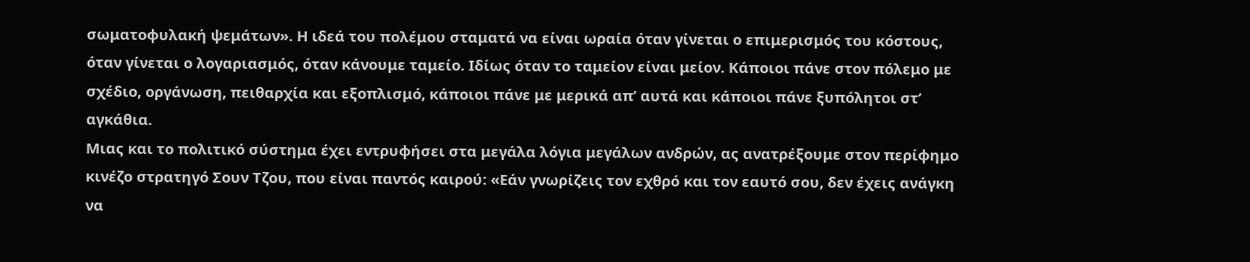σωματοφυλακή ψεμάτων». Η ιδεά του πολέμου σταματά να είναι ωραία όταν γίνεται ο επιμερισμός του κόστους, όταν γίνεται ο λογαριασμός, όταν κάνουμε ταμείο. Ιδίως όταν το ταμείον είναι μείον. Κάποιοι πάνε στον πόλεμο με σχέδιο, οργάνωση, πειθαρχία και εξοπλισμό, κάποιοι πάνε με μερικά απ’ αυτά και κάποιοι πάνε ξυπόλητοι στ’ αγκάθια.
Μιας και το πολιτικό σύστημα έχει εντρυφήσει στα μεγάλα λόγια μεγάλων ανδρών, ας ανατρέξουμε στον περίφημο κινέζο στρατηγό Σουν Τζου, που είναι παντός καιρού: «Εάν γνωρίζεις τον εχθρό και τον εαυτό σου, δεν έχεις ανάγκη να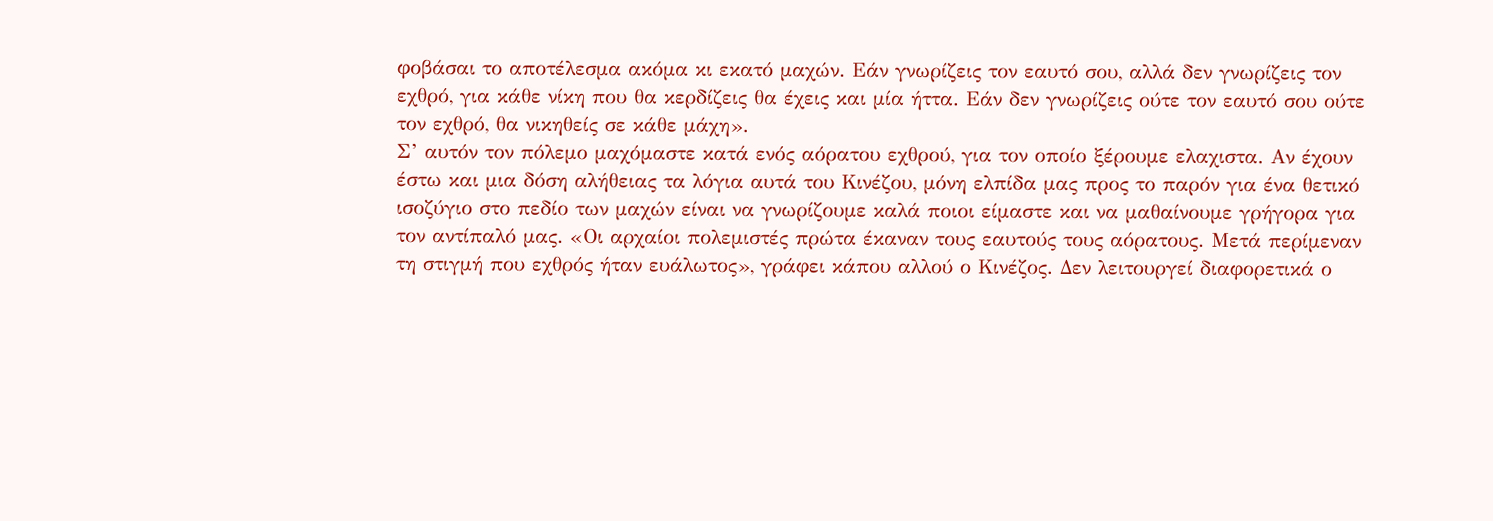φοβάσαι το αποτέλεσμα ακόμα κι εκατό μαχών. Εάν γνωρίζεις τον εαυτό σου, αλλά δεν γνωρίζεις τον εχθρό, για κάθε νίκη που θα κερδίζεις θα έχεις και μία ήττα. Εάν δεν γνωρίζεις ούτε τον εαυτό σου ούτε τον εχθρό, θα νικηθείς σε κάθε μάχη».
Σ’ αυτόν τον πόλεμο μαχόμαστε κατά ενός αόρατου εχθρού, για τον οποίο ξέρουμε ελαχιστα. Αν έχουν έστω και μια δόση αλήθειας τα λόγια αυτά του Κινέζου, μόνη ελπίδα μας προς το παρόν για ένα θετικό ισοζύγιο στο πεδίο των μαχών είναι να γνωρίζουμε καλά ποιοι είμαστε και να μαθαίνουμε γρήγορα για τον αντίπαλό μας. «Οι αρχαίοι πολεμιστές πρώτα έκαναν τους εαυτούς τους αόρατους. Μετά περίμεναν τη στιγμή που εχθρός ήταν ευάλωτος», γράφει κάπου αλλού ο Κινέζος. Δεν λειτουργεί διαφορετικά ο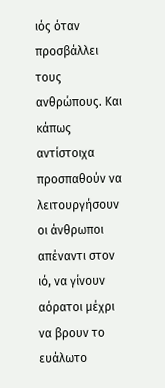ιός όταν προσβάλλει τους ανθρώπους. Και κάπως αντίστοιχα προσπαθούν να λειτουργήσουν οι άνθρωποι απέναντι στον ιό, να γίνουν αόρατοι μέχρι να βρουν το ευάλωτο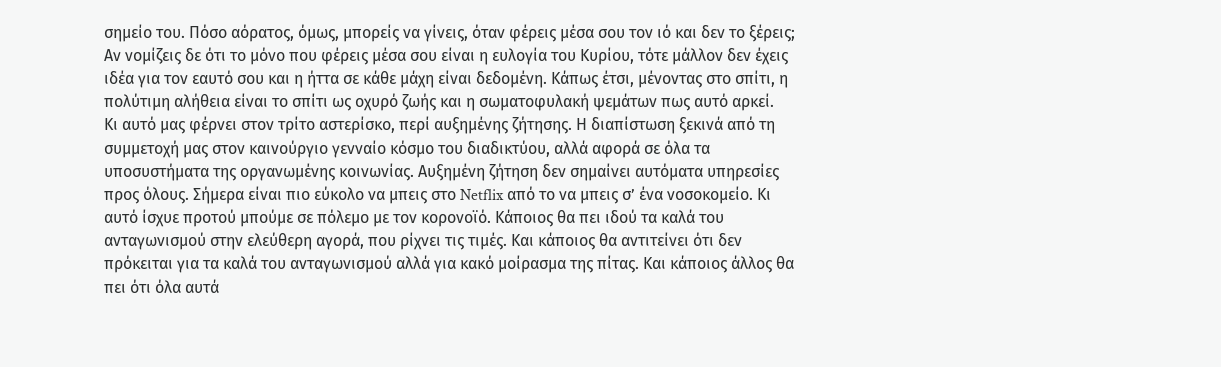σημείο του. Πόσο αόρατος, όμως, μπορείς να γίνεις, όταν φέρεις μέσα σου τον ιό και δεν το ξέρεις; Αν νομίζεις δε ότι το μόνο που φέρεις μέσα σου είναι η ευλογία του Κυρίου, τότε μάλλον δεν έχεις ιδέα για τον εαυτό σου και η ήττα σε κάθε μάχη είναι δεδομένη. Κάπως έτσι, μένοντας στο σπίτι, η πολύτιμη αλήθεια είναι το σπίτι ως οχυρό ζωής και η σωματοφυλακή ψεμάτων πως αυτό αρκεί.
Κι αυτό μας φέρνει στον τρίτο αστερίσκο, περί αυξημένης ζήτησης. Η διαπίστωση ξεκινά από τη συμμετοχή μας στον καινούργιο γενναίο κόσμο του διαδικτύου, αλλά αφορά σε όλα τα υποσυστήματα της οργανωμένης κοινωνίας. Αυξημένη ζήτηση δεν σημαίνει αυτόματα υπηρεσίες προς όλους. Σήμερα είναι πιο εύκολο να μπεις στο Netflix από το να μπεις σ’ ένα νοσοκομείο. Κι αυτό ίσχυε προτού μπούμε σε πόλεμο με τον κορονοϊό. Κάποιος θα πει ιδού τα καλά του ανταγωνισμού στην ελεύθερη αγορά, που ρίχνει τις τιμές. Και κάποιος θα αντιτείνει ότι δεν πρόκειται για τα καλά του ανταγωνισμού αλλά για κακό μοίρασμα της πίτας. Και κάποιος άλλος θα πει ότι όλα αυτά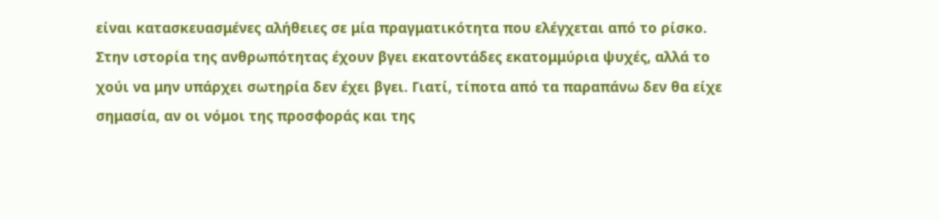είναι κατασκευασμένες αλήθειες σε μία πραγματικότητα που ελέγχεται από το ρίσκο.
Στην ιστορία της ανθρωπότητας έχουν βγει εκατοντάδες εκατομμύρια ψυχές, αλλά το χούι να μην υπάρχει σωτηρία δεν έχει βγει. Γιατί, τίποτα από τα παραπάνω δεν θα είχε σημασία, αν οι νόμοι της προσφοράς και της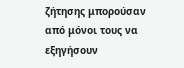ζήτησης μπορούσαν από μόνοι τους να εξηγήσουν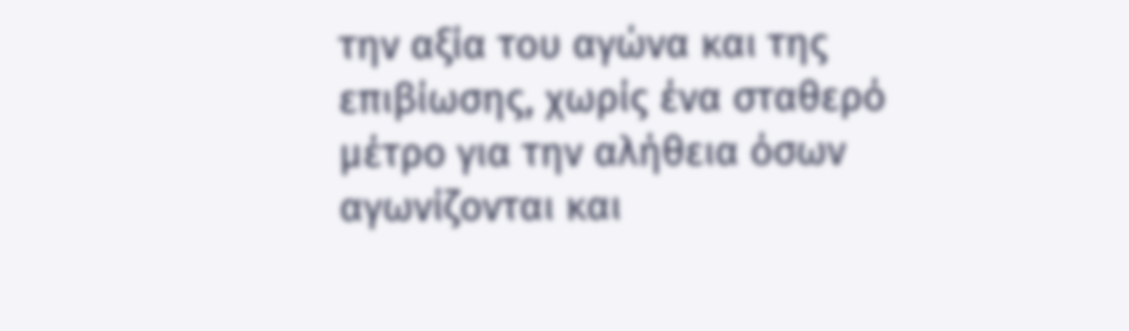την αξία του αγώνα και της επιβίωσης, χωρίς ένα σταθερό μέτρο για την αλήθεια όσων αγωνίζονται και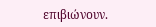επιβιώνουν.